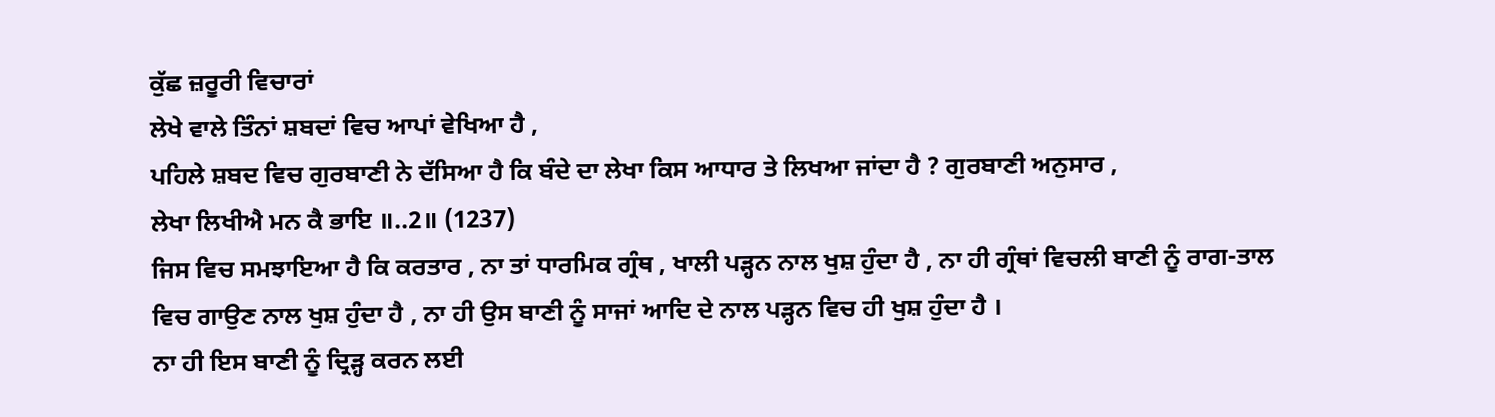ਕੁੱਛ ਜ਼ਰੂਰੀ ਵਿਚਾਰਾਂ
ਲੇਖੇ ਵਾਲੇ ਤਿੰਨਾਂ ਸ਼ਬਦਾਂ ਵਿਚ ਆਪਾਂ ਵੇਖਿਆ ਹੈ ,
ਪਹਿਲੇ ਸ਼ਬਦ ਵਿਚ ਗੁਰਬਾਣੀ ਨੇ ਦੱਸਿਆ ਹੈ ਕਿ ਬੰਦੇ ਦਾ ਲੇਖਾ ਕਿਸ ਆਧਾਰ ਤੇ ਲਿਖਆ ਜਾਂਦਾ ਹੈ ? ਗੁਰਬਾਣੀ ਅਨੁਸਾਰ ,
ਲੇਖਾ ਲਿਖੀਐ ਮਨ ਕੈ ਭਾਇ ॥..2॥ (1237)
ਜਿਸ ਵਿਚ ਸਮਝਾਇਆ ਹੈ ਕਿ ਕਰਤਾਰ , ਨਾ ਤਾਂ ਧਾਰਮਿਕ ਗ੍ਰੰਥ , ਖਾਲੀ ਪੜ੍ਹਨ ਨਾਲ ਖੁਸ਼ ਹੁੰਦਾ ਹੈ , ਨਾ ਹੀ ਗ੍ਰੰਥਾਂ ਵਿਚਲੀ ਬਾਣੀ ਨੂੰ ਰਾਗ-ਤਾਲ ਵਿਚ ਗਾਉਣ ਨਾਲ ਖੁਸ਼ ਹੁੰਦਾ ਹੈ , ਨਾ ਹੀ ਉਸ ਬਾਣੀ ਨੂੰ ਸਾਜਾਂ ਆਦਿ ਦੇ ਨਾਲ ਪੜ੍ਹਨ ਵਿਚ ਹੀ ਖੁਸ਼ ਹੁੰਦਾ ਹੈ ।
ਨਾ ਹੀ ਇਸ ਬਾਣੀ ਨੂੰ ਦ੍ਰਿੜ੍ਹ ਕਰਨ ਲਈ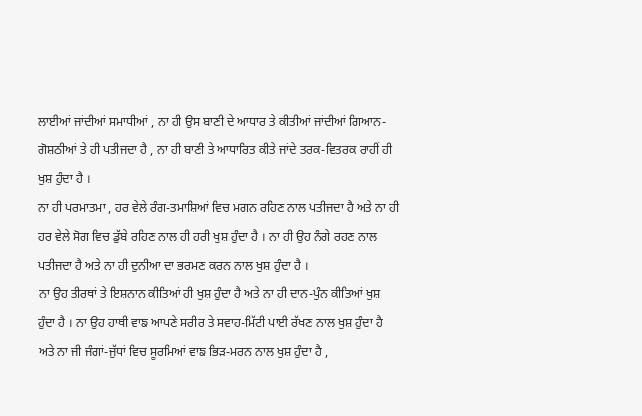ਲਾਈਆਂ ਜਾਂਦੀਆਂ ਸਮਾਧੀਆਂ , ਨਾ ਹੀ ਉਸ ਬਾਣੀ ਦੇ ਆਧਾਰ ਤੇ ਕੀਤੀਆਂ ਜਾਂਦੀਆਂ ਗਿਆਨ-ਗੋਸ਼ਠੀਆਂ ਤੇ ਹੀ ਪਤੀਜਦਾ ਹੈ , ਨਾ ਹੀ ਬਾਣੀ ਤੇ ਆਧਾਰਿਤ ਕੀਤੇ ਜਾਂਦੇ ਤਰਕ-ਵਿਤਰਕ ਰਾਹੀਂ ਹੀ ਖੁਸ਼ ਹੁੰਦਾ ਹੈ ।
ਨਾ ਹੀ ਪਰਮਾਤਮਾ , ਹਰ ਵੇਲੇ ਰੰਗ-ਤਮਾਸ਼ਿਆਂ ਵਿਚ ਮਗਨ ਰਹਿਣ ਨਾਲ ਪਤੀਜਦਾ ਹੈ ਅਤੇ ਨਾ ਹੀ ਹਰ ਵੇਲੇ ਸੋਗ ਵਿਚ ਡੁੱਬੇ ਰਹਿਣ ਨਾਲ ਹੀ ਹਰੀ ਖੁਸ਼ ਹੁੰਦਾ ਹੈ । ਨਾ ਹੀ ਉਹ ਨੰਗੇ ਰਹਣ ਨਾਲ ਪਤੀਜਦਾ ਹੈ ਅਤੇ ਨਾ ਹੀ ਦੁਨੀਆ ਦਾ ਭਰਮਣ ਕਰਨ ਨਾਲ ਖੁਸ਼ ਹੁੰਦਾ ਹੈ ।
ਨਾ ਉਹ ਤੀਰਥਾਂ ਤੇ ਇਸ਼ਨਾਨ ਕੀਤਿਆਂ ਹੀ ਖੁਸ਼ ਹੁੰਦਾ ਹੈ ਅਤੇ ਨਾ ਹੀ ਦਾਨ-ਪੁੰਨ ਕੀਤਿਆਂ ਖੁਸ਼ ਹੁੰਦਾ ਹੈ । ਨਾ ਉਹ ਹਾਥੀ ਵਾਙ ਆਪਣੇ ਸਰੀਰ ਤੇ ਸਵਾਹ-ਮਿੱਟੀ ਪਾਈ ਰੱਖਣ ਨਾਲ ਖੁਸ਼ ਹੁੰਦਾ ਹੈ ਅਤੇ ਨਾ ਜੀ ਜੰਗਾਂ-ਜੁੱਧਾਂ ਵਿਚ ਸੂਰਮਿਆਂ ਵਾਙ ਭਿੜ-ਮਰਨ ਨਾਲ ਖੁਸ਼ ਹੁੰਦਾ ਹੈ ,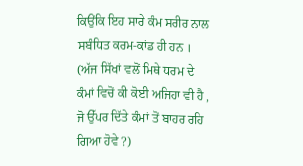ਕਿਉਂਕਿ ਇਹ ਸਾਰੇ ਕੰਮ ਸਰੀਰ ਨਾਲ ਸਬੰਧਿਤ ਕਰਮ-ਕਾਂਡ ਹੀ ਹਨ ।
(ਅੱਜ ਸਿੱਖਾਂ ਵਲੋਂ ਮਿਥੇ ਧਰਮ ਦੇ ਕੰਮਾਂ ਵਿਚੋਂ ਕੀ ਕੋਈ ਅਜਿਹਾ ਵੀ ਹੈ , ਜੋ ਉੱਪਰ ਦਿੱਤੇ ਕੰਮਾਂ ਤੋਂ ਬਾਹਰ ਰਹਿ ਗਿਆ ਹੋਵੇ ?)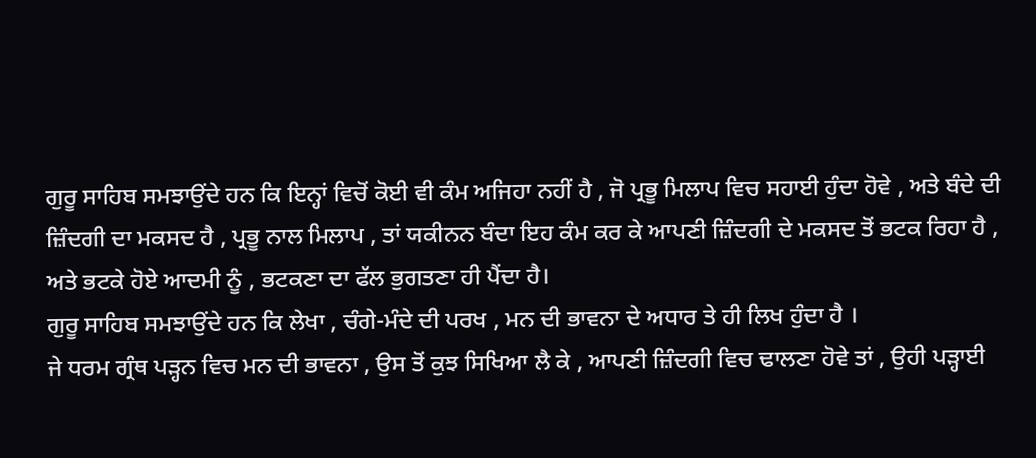ਗੁਰੂ ਸਾਹਿਬ ਸਮਝਾਉਂਦੇ ਹਨ ਕਿ ਇਨ੍ਹਾਂ ਵਿਚੋਂ ਕੋਈ ਵੀ ਕੰਮ ਅਜਿਹਾ ਨਹੀਂ ਹੈ , ਜੋ ਪ੍ਰਭੂ ਮਿਲਾਪ ਵਿਚ ਸਹਾਈ ਹੁੰਦਾ ਹੋਵੇ , ਅਤੇ ਬੰਦੇ ਦੀ ਜ਼ਿੰਦਗੀ ਦਾ ਮਕਸਦ ਹੈ , ਪ੍ਰਭੂ ਨਾਲ ਮਿਲਾਪ , ਤਾਂ ਯਕੀਨਨ ਬੰਦਾ ਇਹ ਕੰਮ ਕਰ ਕੇ ਆਪਣੀ ਜ਼ਿੰਦਗੀ ਦੇ ਮਕਸਦ ਤੋਂ ਭਟਕ ਰਿਹਾ ਹੈ , ਅਤੇ ਭਟਕੇ ਹੋਏ ਆਦਮੀ ਨੂੰ , ਭਟਕਣਾ ਦਾ ਫੱਲ ਭੁਗਤਣਾ ਹੀ ਪੈਂਦਾ ਹੈ।
ਗੁਰੂ ਸਾਹਿਬ ਸਮਝਾਉਂਦੇ ਹਨ ਕਿ ਲੇਖਾ , ਚੰਗੇ-ਮੰਦੇ ਦੀ ਪਰਖ , ਮਨ ਦੀ ਭਾਵਨਾ ਦੇ ਅਧਾਰ ਤੇ ਹੀ ਲਿਖ ਹੁੰਦਾ ਹੈ ।
ਜੇ ਧਰਮ ਗ੍ਰੰਥ ਪੜ੍ਹਨ ਵਿਚ ਮਨ ਦੀ ਭਾਵਨਾ , ਉਸ ਤੋਂ ਕੁਝ ਸਿਖਿਆ ਲੈ ਕੇ , ਆਪਣੀ ਜ਼ਿੰਦਗੀ ਵਿਚ ਢਾਲਣਾ ਹੋਵੇ ਤਾਂ , ਉਹੀ ਪੜ੍ਹਾਈ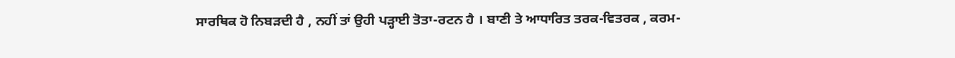ਸਾਰਥਿਕ ਹੋ ਨਿਬੜਦੀ ਹੈ , ਨਹੀਂ ਤਾਂ ਉਹੀ ਪੜ੍ਹਾਈ ਤੋਤਾ-ਰਟਨ ਹੈ । ਬਾਣੀ ਤੇ ਆਧਾਰਿਤ ਤਰਕ-ਵਿਤਰਕ , ਕਰਮ-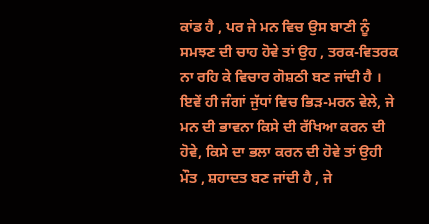ਕਾਂਡ ਹੈ , ਪਰ ਜੇ ਮਨ ਵਿਚ ਉਸ ਬਾਣੀ ਨੂੰ ਸਮਝਣ ਦੀ ਚਾਹ ਹੋਵੇ ਤਾਂ ਉਹ , ਤਰਕ-ਵਿਤਰਕ ਨਾ ਰਹਿ ਕੇ ਵਿਚਾਰ ਗੋਸ਼ਠੀ ਬਣ ਜਾਂਦੀ ਹੈ । ਇਵੇਂ ਹੀ ਜੰਗਾਂ ਜੁੱਧਾਂ ਵਿਚ ਭਿੜ-ਮਰਨ ਵੇਲੇ, ਜੇ ਮਨ ਦੀ ਭਾਵਨਾ ਕਿਸੇ ਦੀ ਰੱਖਿਆ ਕਰਨ ਦੀ ਹੋਵੇ, ਕਿਸੇ ਦਾ ਭਲਾ ਕਰਨ ਦੀ ਹੋਵੇ ਤਾਂ ਉਹੀ ਮੌਤ , ਸ਼ਹਾਦਤ ਬਣ ਜਾਂਦੀ ਹੈ , ਜੇ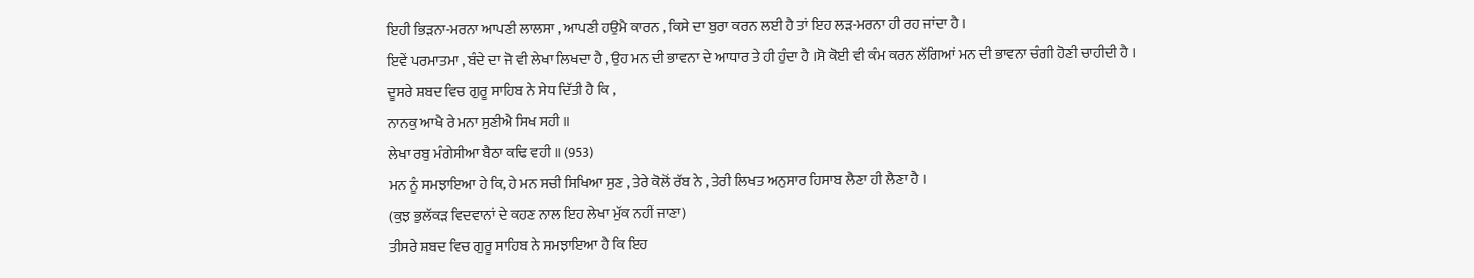ਇਹੀ ਭਿੜਨਾ-ਮਰਨਾ ਆਪਣੀ ਲਾਲਸਾ , ਆਪਣੀ ਹਉਮੈ ਕਾਰਨ , ਕਿਸੇ ਦਾ ਬੁਰਾ ਕਰਨ ਲਈ ਹੈ ਤਾਂ ਇਹ ਲੜ-ਮਰਨਾ ਹੀ ਰਹ ਜਾਂਦਾ ਹੈ ।
ਇਵੇਂ ਪਰਮਾਤਮਾ , ਬੰਦੇ ਦਾ ਜੋ ਵੀ ਲੇਖਾ ਲਿਖਦਾ ਹੈ , ਉਹ ਮਨ ਦੀ ਭਾਵਨਾ ਦੇ ਆਧਾਰ ਤੇ ਹੀ ਹੁੰਦਾ ਹੈ ।ਸੋ ਕੋਈ ਵੀ ਕੰਮ ਕਰਨ ਲੱਗਿਆਂ ਮਨ ਦੀ ਭਾਵਨਾ ਚੰਗੀ ਹੋਣੀ ਚਾਹੀਦੀ ਹੈ ।
ਦੂਸਰੇ ਸ਼ਬਦ ਵਿਚ ਗੁਰੂ ਸਾਹਿਬ ਨੇ ਸੇਧ ਦਿੱਤੀ ਹੈ ਕਿ ,
ਨਾਨਕੁ ਆਖੈ ਰੇ ਮਨਾ ਸੁਣੀਐ ਸਿਖ ਸਹੀ ॥
ਲੇਖਾ ਰਬੁ ਮੰਗੇਸੀਆ ਬੈਠਾ ਕਢਿ ਵਹੀ ॥ (953)
ਮਨ ਨੂੰ ਸਮਝਾਇਆ ਹੇ ਕਿ, ਹੇ ਮਨ ਸਚੀ ਸਿਖਿਆ ਸੁਣ , ਤੇਰੇ ਕੋਲੋਂ ਰੱਬ ਨੇ , ਤੇਰੀ ਲਿਖਤ ਅਨੁਸਾਰ ਹਿਸਾਬ ਲੈਣਾ ਹੀ ਲੈਣਾ ਹੈ ।
(ਕੁਝ ਭੁਲੱਕੜ ਵਿਦਵਾਨਾਂ ਦੇ ਕਹਣ ਨਾਲ ਇਹ ਲੇਖਾ ਮੁੱਕ ਨਹੀਂ ਜਾਣਾ)
ਤੀਸਰੇ ਸ਼ਬਦ ਵਿਚ ਗੁਰੂ ਸਾਹਿਬ ਨੇ ਸਮਝਾਇਆ ਹੈ ਕਿ ਇਹ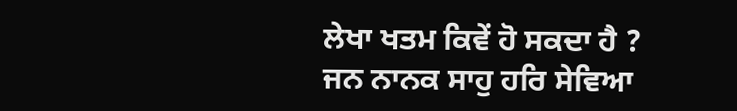ਲੇਖਾ ਖਤਮ ਕਿਵੇਂ ਹੋ ਸਕਦਾ ਹੈ ?
ਜਨ ਨਾਨਕ ਸਾਹੁ ਹਰਿ ਸੇਵਿਆ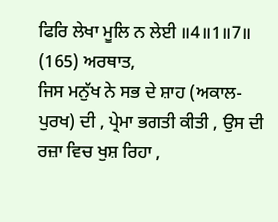ਫਿਰਿ ਲੇਖਾ ਮੂਲਿ ਨ ਲੇਈ ॥4॥1॥7॥ (165) ਅਰਥਾਤ,
ਜਿਸ ਮਨੁੱਖ ਨੇ ਸਭ ਦੇ ਸ਼ਾਹ (ਅਕਾਲ-ਪੁਰਖ) ਦੀ , ਪ੍ਰੇਮਾ ਭਗਤੀ ਕੀਤੀ , ਉਸ ਦੀ ਰਜ਼ਾ ਵਿਚ ਖੁਸ਼ ਰਿਹਾ ,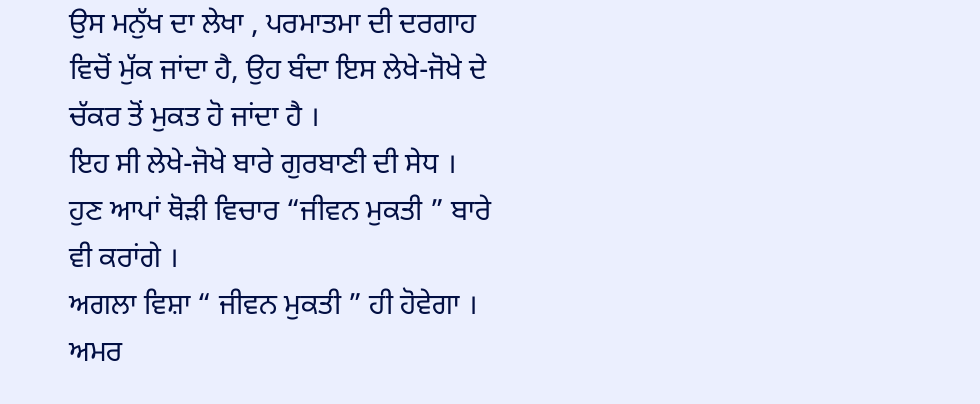ਉਸ ਮਨੁੱਖ ਦਾ ਲੇਖਾ , ਪਰਮਾਤਮਾ ਦੀ ਦਰਗਾਹ ਵਿਚੋਂ ਮੁੱਕ ਜਾਂਦਾ ਹੈ, ਉਹ ਬੰਦਾ ਇਸ ਲੇਖੇ-ਜੋਖੇ ਦੇ ਚੱਕਰ ਤੋਂ ਮੁਕਤ ਹੋ ਜਾਂਦਾ ਹੈ ।
ਇਹ ਸੀ ਲੇਖੇ-ਜੋਖੇ ਬਾਰੇ ਗੁਰਬਾਣੀ ਦੀ ਸੇਧ । ਹੁਣ ਆਪਾਂ ਥੋੜੀ ਵਿਚਾਰ “ਜੀਵਨ ਮੁਕਤੀ ” ਬਾਰੇ ਵੀ ਕਰਾਂਗੇ ।
ਅਗਲਾ ਵਿਸ਼ਾ “ ਜੀਵਨ ਮੁਕਤੀ ” ਹੀ ਹੋਵੇਗਾ ।
ਅਮਰ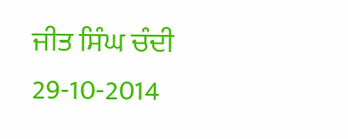ਜੀਤ ਸਿੰਘ ਚੰਦੀ
29-10-2014